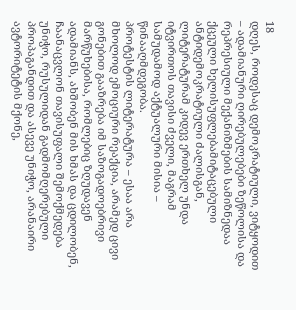18
დღეს, როდესაც დემოკრატიული, ვიტყოდით – ადამიანური ღირებულებები ზეწოლისა და რეპრესიული მექანიზმების სამიზნედაა ქცეული ხელისუფლებამიტაცებული ანტიდემოკრატიული ძალისგან, ლიტერატურამ კიდევ ერთხელ უნდა იტვირთოს თავისი ძველი, მაგრამ სამუდამოდ აქტუალური მისია – წინააღმდეგობა.
პროტესტის ლიტერატურა – ესაა არა მხოლოდ ემოციური რეაქცია, არამედ ცივი გონებით გააზრება იმ საზოგადოებრივი მარწუხებისა, რომლებიც ზღუდავენ ადამიანს, ახშობენ მის ხმას და ცდილობენ, ჩაანაცვლონ თავისუფალი შემოქმედება უნიჭო, რუსულიდან გადმომღერებული პროპაგანდით და ასევე უნიჭო, არანაირი ავტორიტეტის მქონე,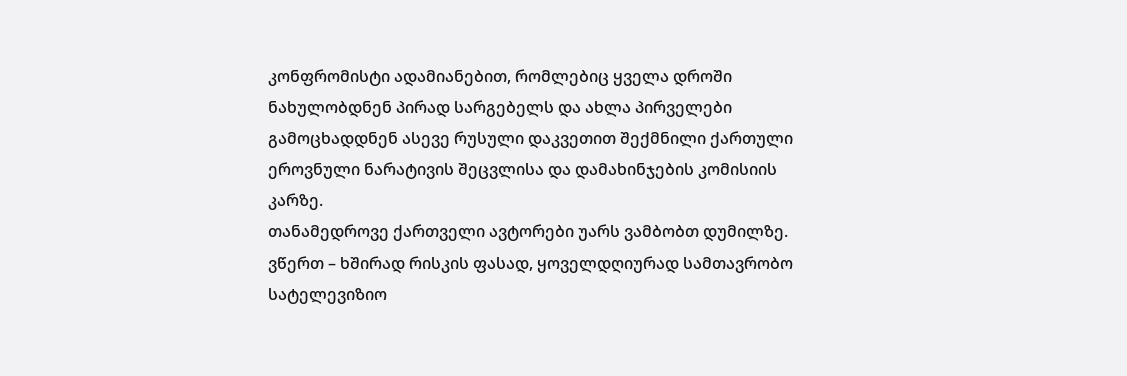კონფრომისტი ადამიანებით, რომლებიც ყველა დროში ნახულობდნენ პირად სარგებელს და ახლა პირველები გამოცხადდნენ ასევე რუსული დაკვეთით შექმნილი ქართული ეროვნული ნარატივის შეცვლისა და დამახინჯების კომისიის კარზე.
თანამედროვე ქართველი ავტორები უარს ვამბობთ დუმილზე.
ვწერთ – ხშირად რისკის ფასად, ყოველდღიურად სამთავრობო სატელევიზიო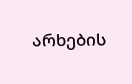არხების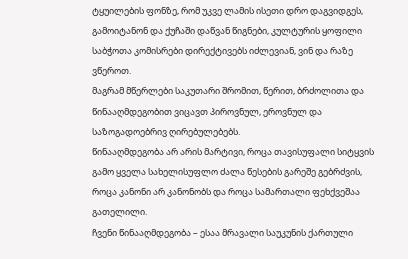ტყუილების ფონზე, რომ უკვე ლამის ისეთი დრო დაგვიდგეს, გამოიტანონ და ქუჩაში დაწვან წიგნები, კულტურის ყოფილი საბჭოთა კომისრები დირექტივებს იძლევიან, ვინ და რაზე ვწეროთ.
მაგრამ მწერლები საკუთარი შრომით, წერით, ბრძოლითა და წინააღმდეგობით ვიცავთ პიროვნულ, ეროვნულ და საზოგადოებრივ ღირებულებებს.
წინააღმდეგობა არ არის მარტივი, როცა თავისუფალი სიტყვის გამო ყველა სახელისუფლო ძალა წესების გარეშე გებრძვის, როცა კანონი არ კანონობს და როცა სამართალი ფეხქვეშაა გათელილი.
ჩვენი წინააღმდეგობა – ესაა მრავალი საუკუნის ქართული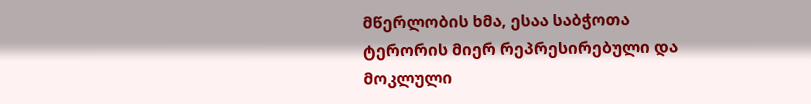მწერლობის ხმა, ესაა საბჭოთა ტერორის მიერ რეპრესირებული და მოკლული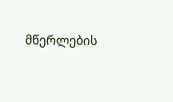მწერლების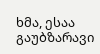ხმა, ესაა გაუბზარავი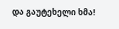და გაუტეხელი ხმა!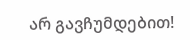არ გავჩუმდებით!